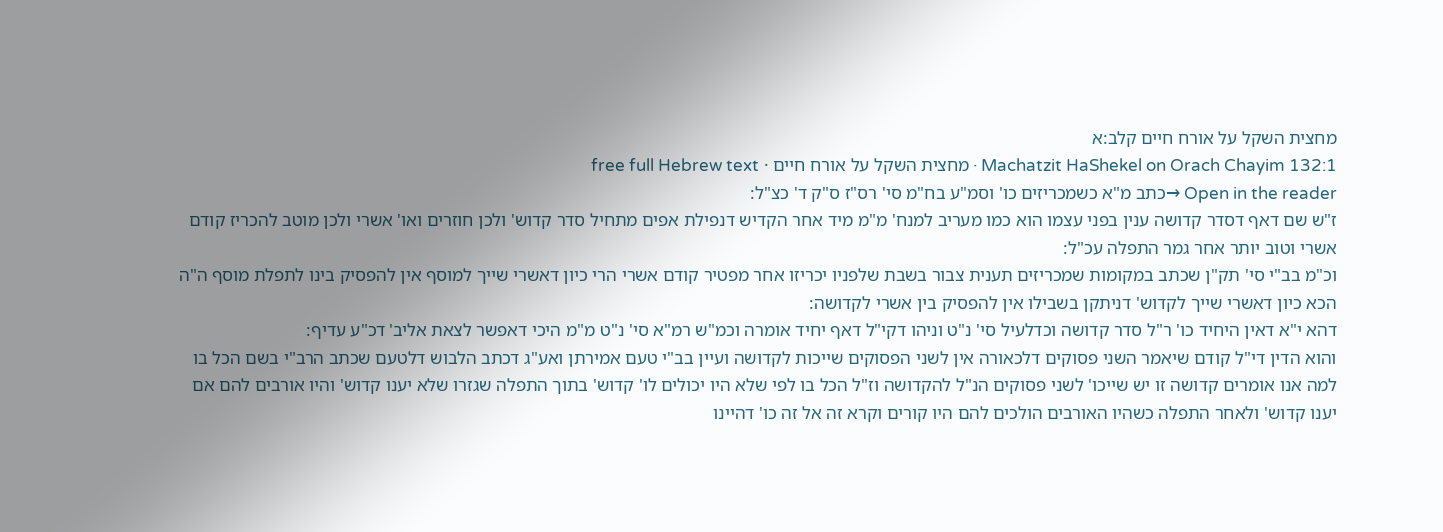מחצית השקל על אורח חיים קלב:א
Machatzit HaShekel on Orach Chayim 132:1 · מחצית השקל על אורח חיים · free full Hebrew text
Open in the reader →כתב מ"א כשמכריזים כו' וסמ"ע בח"מ סי' רס"ז ס"ק ד' כצ"ל:
ז"ש שם דאף דסדר קדושה ענין בפני עצמו הוא כמו מעריב למנח' מ"מ מיד אחר הקדיש דנפילת אפים מתחיל סדר קדוש' ולכן חוזרים ואו' אשרי ולכן מוטב להכריז קודם אשרי וטוב יותר אחר גמר התפלה עכ"ל:
וכ"מ בב"י סי' תק"ן שכתב במקומות שמכריזים תענית צבור בשבת שלפניו יכריזו אחר מפטיר קודם אשרי הרי כיון דאשרי שייך למוסף אין להפסיק בינו לתפלת מוסף ה"ה הכא כיון דאשרי שייך לקדוש' דניתקן בשבילו אין להפסיק בין אשרי לקדושה:
דהא י"א דאין היחיד כו' ר"ל סדר קדושה וכדלעיל סי' נ"ט וניהו דקי"ל דאף יחיד אומרה וכמ"ש רמ"א סי' נ"ט מ"מ היכי דאפשר לצאת אליב' דכ"ע עדיף:
והוא הדין די"ל קודם שיאמר השני פסוקים דלכאורה אין לשני הפסוקים שייכות לקדושה ועיין בב"י טעם אמירתן ואע"ג דכתב הלבוש דלטעם שכתב הרב"י בשם הכל בו למה אנו אומרים קדושה זו יש שייכו' לשני פסוקים הנ"ל להקדושה וז"ל הכל בו לפי שלא היו יכולים לו' קדוש' בתוך התפלה שגזרו שלא יענו קדוש' והיו אורבים להם אם יענו קדוש' ולאחר התפלה כשהיו האורבים הולכים להם היו קורים וקרא זה אל זה כו' דהיינו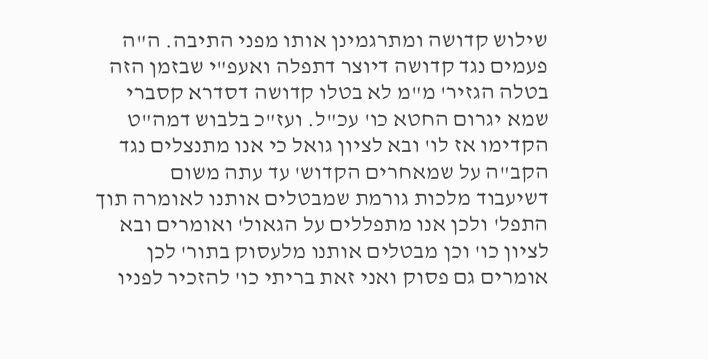שילוש קדושה ומתרגמינן אותו מפני התיבה. ה"ה פעמים נגד קדושה דיוצר דתפלה ואעפ"י שבזמן הזה בטלה הגזיר' מ"מ לא בטלו קדושה דסדרא קסברי שמא יגרום החטא כו' עכ"ל. ועז"כ בלבוש דמה"ט הקדימו אז לו' ובא לציון גואל כי אנו מתנצלים נגד הקב"ה על שמאחרים הקדוש' עד עתה משום דשיעבוד מלכות גורמת שמבטלים אותנו לאומרה תוך התפל' ולכן אנו מתפללים על הגאול' ואומרים ובא לציון כו' וכן מבטלים אותנו מלעסוק בתור' לכן אומרים גם פסוק ואני זאת בריתי כו' להזכיר לפניו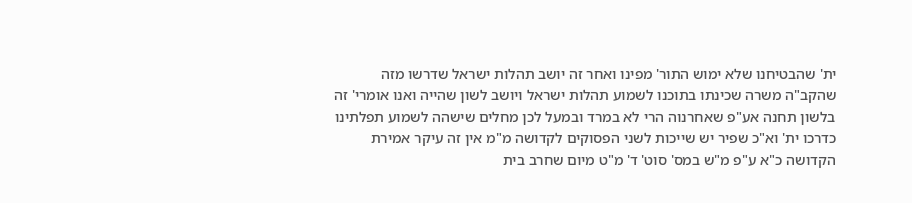ית' שהבטיחנו שלא ימוש התור' מפינו ואחר זה יושב תהלות ישראל שדרשו מזה שהקב"ה משרה שכינתו בתוכנו לשמוע תהלות ישראל ויושב לשון שהייה ואנו אומרי' זה בלשון תחנה אע"פ שאחרנוה הרי לא במרד ובמעל לכן מחלים שישהה לשמוע תפלתינו כדרכו ית' וא"כ שפיר יש שייכות לשני הפסוקים לקדושה מ"מ אין זה עיקר אמירת הקדושה כ"א ע"פ מ"ש במס' סוט' ד' מ"ט מיום שחרב בית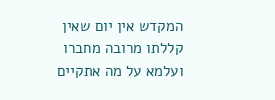המקדש אין יום שאין קללתו מרובה מחברו ועלמא על מה אתקיים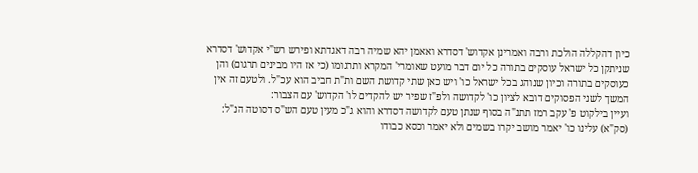כיון דהקללה הולכת ורבה ואמרינן אקדוש' דסדרא ואאמן יהא שמיה רבה דאגדתא ופירש רש"י אקדוש' דסדרא שניתקן כל ישראל עוסקים בתורה כל יום דבר מועט שאומרי' המקרא ותרגומו (כי אז היו מבינים תרגום) והן כעוסקים בתורה וכיון שנוהג בכל ישראל כו' ויש כאן שתי קדושת השם ות"ת חביב הוא עכ"ל. ולטעם זה אין המשך לשני הפסוקים דובא לציון כו' לקדושה ולפ"ז שפיר יש להקדים לו' הקדוש' עם הצבור:
ועיין בילקוט פ' עקב רמז תתנ"ה בסוף שנתן טעם לקדושה דסדרא והוא ג"כ מעין טעם הש"ס דסוטה הנ"ל:
(סק"א) עלינו כו' יאמר מושב יקרו בשמים ולא יאמר וכסא כבודו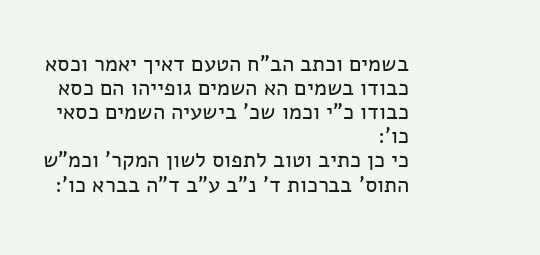בשמים וכתב הב"ח הטעם דאיך יאמר וכסא כבודו בשמים הא השמים גופייהו הם כסא כבודו כ"י וכמו שכ' בישעיה השמים כסאי כו':
כי כן כתיב וטוב לתפוס לשון המקר' וכמ"ש התוס' בברכות ד' נ"ב ע"ב ד"ה בברא כו':